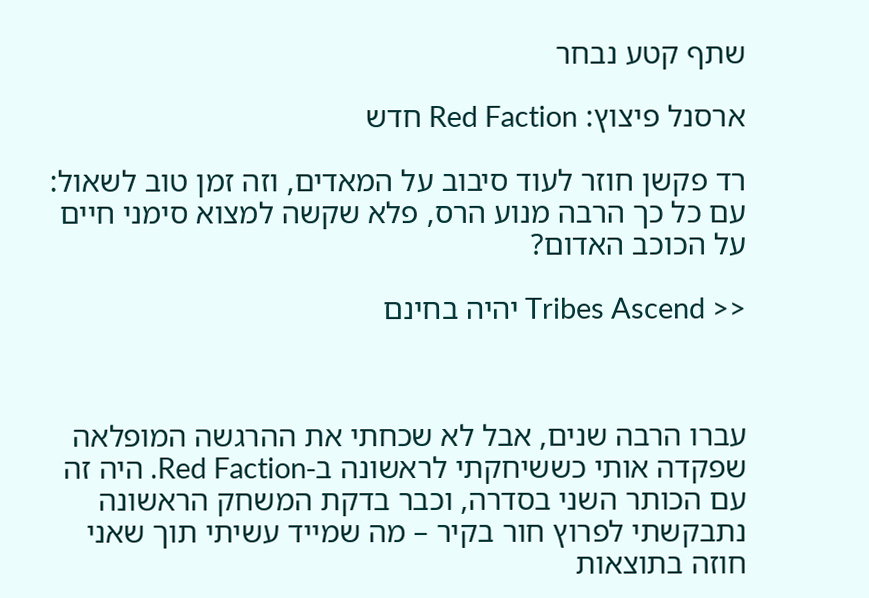שתף קטע נבחר

ארסנל פיצוץ: Red Faction חדש

רד פקשן חוזר לעוד סיבוב על המאדים, וזה זמן טוב לשאול: עם כל כך הרבה מנוע הרס, פלא שקשה למצוא סימני חיים על הכוכב האדום?

<< Tribes Ascend יהיה בחינם



עברו הרבה שנים, אבל לא שכחתי את ההרגשה המופלאה שפקדה אותי כששיחקתי לראשונה ב-Red Faction. היה זה עם הכותר השני בסדרה, וכבר בדקת המשחק הראשונה נתבקשתי לפרוץ חור בקיר – מה שמייד עשיתי תוך שאני חוזה בתוצאות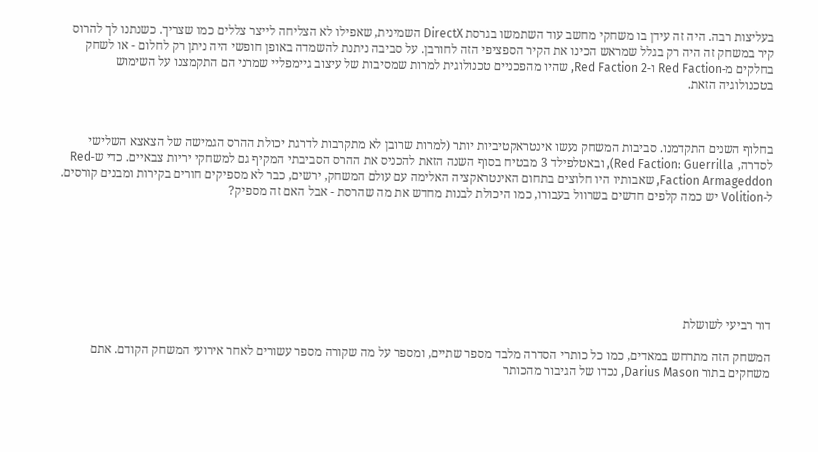בעליצות רבה. היה זה עידן בו משחקי מחשב עוד השתמשו בגרסת DirectX השמינית, שאפילו לא הצליחה לייצר צללים כמו שצריך. כשנתנו לך להרוס קיר במשחק זה היה רק בגלל שמראש הכינו את הקיר הספציפי הזה לחורבן. על סביבה ניתנת להשמדה באופן חופשי היה ניתן רק לחלום - או לשחק בחלקים מ-Red Faction ו-Red Faction 2, שהיו מהפכניים טכנולוגית למרות שמסיבות של עיצוב גיימפליי שמרני הם התקמצנו על השימוש בטכנולוגיה הזאת.



בחלוף השנים התקדמנו. סביבות המשחק נעשו אינטראקטיביות יותר (למרות שרובן לא מתקרבות לדרגת יכולת ההרס הגמישה של הצאצא השלישי לסדרה, Red Faction: Guerrilla), ובאטלפילד 3 מבטיח בסוף השנה הזאת להכניס את ההרס הסביבתי המקיף גם למשחקי יריות צבאיים. כדי ש-Red Faction Armageddon, שאבותיו היו חלוצים בתחום האינטראקציה האלימה עם עולם המשחק, ירשים, כבר לא מספיקים חורים בקירות ומבנים קורסים. ל-Volition יש כמה קלפים חדשים בשרוול בעבורו, כמו היכולת לבנות מחדש את מה שהרסת - אבל האם זה מספיק?







דור רביעי לשושלת

המשחק הזה מתרחש במאדים, כמו כל כותרי הסדרה מלבד מספר שתיים, ומספר על מה שקורה מספר עשורים לאחר אירועי המשחק הקודם. אתם משחקים בתור Darius Mason, נכדו של הגיבור מהכותר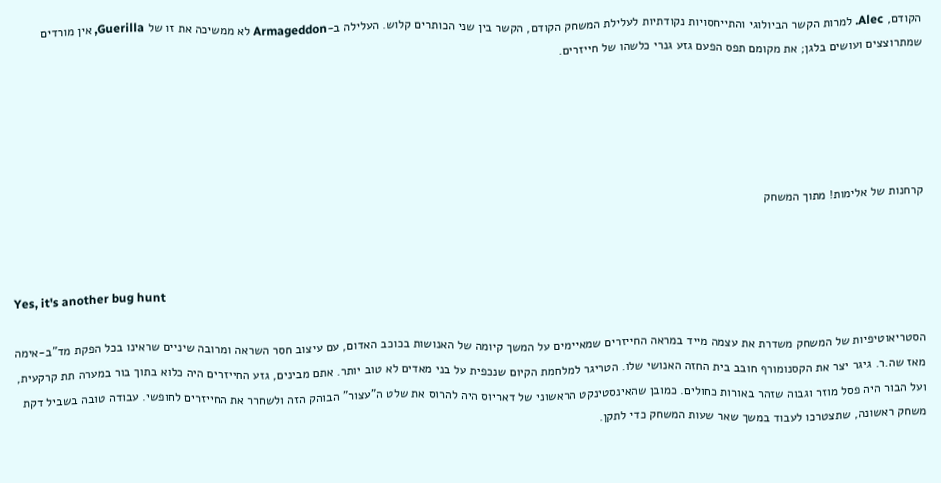הקודם, Alec. למרות הקשר הביולוגי והתייחסויות נקודתיות לעלילת המשחק הקודם, הקשר בין שני הכותרים קלוש. העלילה ב-Armageddon לא ממשיכה את זו של Guerilla, אין מורדים שמתרוצצים ועושים בלגן; את מקומם תפס הפעם גזע גנרי כלשהו של חייזרים.





קרחנות של אלימות! מתוך המשחק



Yes, it's another bug hunt

הסטריאוטיפיות של המשחק משדרת את עצמה מייד במראה החייזרים שמאיימים על המשך קיומה של האנושות בכוכב האדום, עם עיצוב חסר השראה ומרובה שיניים שראינו בכל הפקת מד"ב-אימה מאז שה.ר. גיגר יצר את הקסנומורף חובב בית החזה האנושי שלו. הטריגר למלחמת הקיום שנכפית על בני מאדים לא טוב יותר. אתם מבינים, גזע החייזרים היה כלוא בתוך בור במערה תת קרקעית, ועל הבור היה פסל מוזר וגבוה שזהר באורות כחולים. כמובן שהאינסטינקט הראשוני של דאריוס היה להרוס את שלט ה"עצור" הבוהק הזה ולשחרר את החייזרים לחופשי. עבודה טובה בשביל דקת משחק ראשונה, שתצטרכו לעבוד במשך שאר שעות המשחק כדי לתקן.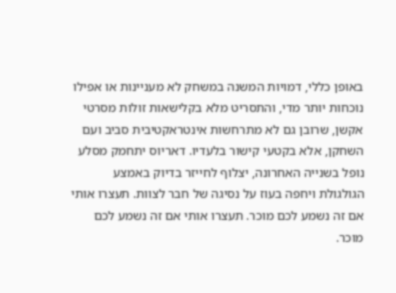באופן כללי, דמויות המשנה במשחק לא מעניינות או אפילו נוכחות יותר מדי, והתסריט מלא בקלישאות זולות מסרטי אקשן, שרובן גם לא מתרחשות אינטראקטיבית סביב ועם השחקן, אלא בקטעי קישור בלעדיו. דאריוס יתחמק מסלע נופל בשנייה האחרונה, יצלוף לחייזר בדיוק באמצע הגולגולת ויחפה בעוז על נסיגה של חבר לצוות. תעצרו אותי אם זה נשמע לכם מוכר. תעצרו אותי אם זה נשמע לכם מוכר.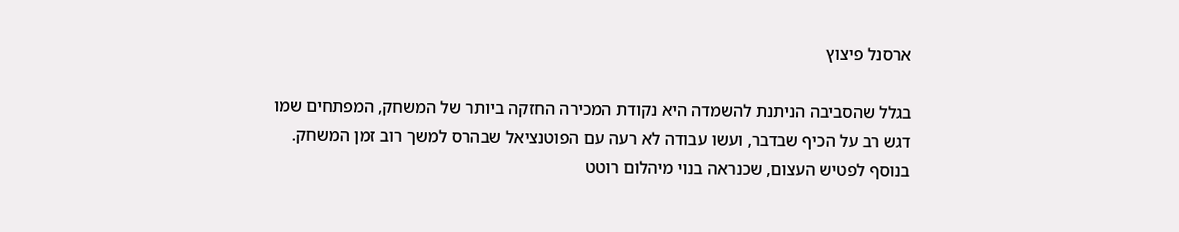ארסנל פיצוץ

בגלל שהסביבה הניתנת להשמדה היא נקודת המכירה החזקה ביותר של המשחק, המפתחים שמו דגש רב על הכיף שבדבר, ועשו עבודה לא רעה עם הפוטנציאל שבהרס למשך רוב זמן המשחק. בנוסף לפטיש העצום, שכנראה בנוי מיהלום רוטט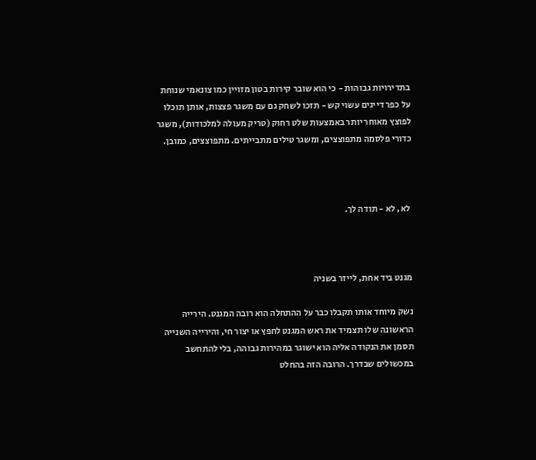בתדירויות גבוהות - כי הוא שובר קירות בטון מזויין כמו צונאמי שנוחת על כפר דייגים עשוי קש - תזכו לשחק גם עם משגר פצצות, אותן תוכלו לפוצץ מאוחר יותר באמצעות שלט רחוק (טריק מעולה למלכודות), משגר כדורי פלסמה מתפוצצים, ומשגר טילים מתבייתים. מתפוצצים, כמובן.



 לא, לא - תודה לך.



מגנט ביד אחת, לייזר בשניה

נשק מיוחד אותו תקבלו כבר על ההתחלה הוא רובה המגנט. הירייה הראשונה שלו תצמיד את ראש המגנט לחפץ או יצור חי, והירייה השנייה תסמן את הנקודה אליה הוא ישוגר במהירות גבוהה, בלי להתחשב במכשולים שבדרך. הרובה הזה בהחלט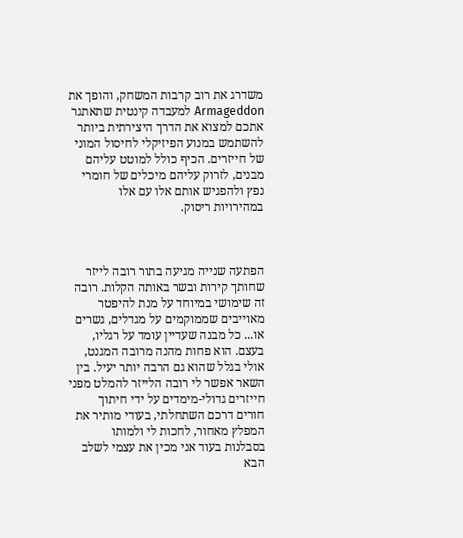משדרג את רוב קרבות המשחק, והופך את Armageddon למעבדה קינטית שתאתגר אתכם למצוא את הדרך היצירתית ביותר להשתמש במנוע הפיזיקלי לחיסול המוני של חייזרים. הכיף כולל למוטט עליהם מבנים, לזרוק עליהם מיכלים של חומרי נפץ ולהפגיש אותם אלו עם אלו במהירויות ריסוק.



הפתעה שנייה מגיעה בתור רובה לייזר שחותך קירות ובשר באותה הקלות. רובה זה שימושי במיוחד על מנת להיפטר מאוייבים שממוקמים על מגדלים, גשרים או... כל מבנה שעדיין עומד על רגליו, בעצם. הוא פחות מהנה מרובה המגנט, אולי בגלל שהוא גם הרבה יותר יעיל. בין השאר אפשר לי רובה הלייזר להמלט מפני חייזרים גדולי-מימדים על ידי חיתוך חורים דרכם השתחלתי, בעודי מותיר את המפלץ מאחור, לחכות לי ולמותו בסבלנות בעוד אני מכין את עצמי לשלב הבא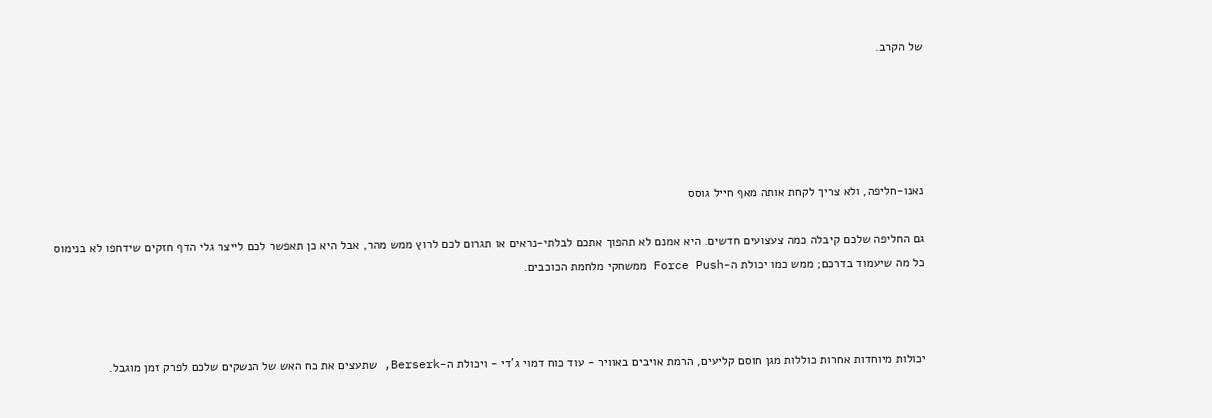של הקרב.





נאנו-חליפה, ולא צריך לקחת אותה מאף חייל גוסס

גם החליפה שלכם קיבלה כמה צעצועים חדשים. היא אמנם לא תהפוך אתכם לבלתי-נראים או תגרום לכם לרוץ ממש מהר, אבל היא כן תאפשר לכם לייצר גלי הדף חזקים שידחפו לא בנימוס כל מה שיעמוד בדרכם; ממש כמו יכולת ה-Force Push ממשחקי מלחמת הכוכבים.



יכולות מיוחדות אחרות כוללות מגן חוסם קליעים, הרמת אויבים באוויר - עוד כוח דמוי ג'די - ויכולת ה-Berserk, שתעצים את כח האש של הנשקים שלכם לפרק זמן מוגבל.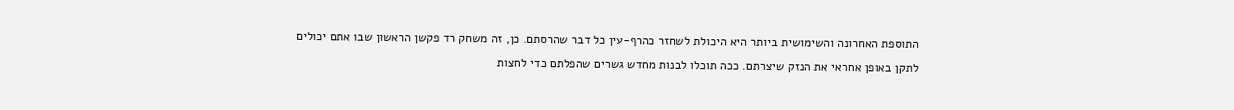התוספת האחרונה והשימושית ביותר היא היכולת לשחזר כהרף-עין כל דבר שהרסתם. כן, זה משחק רד פקשן הראשון שבו אתם יכולים לתקן באופן אחראי את הנזק שיצרתם. ככה תוכלו לבנות מחדש גשרים שהפלתם כדי לחצות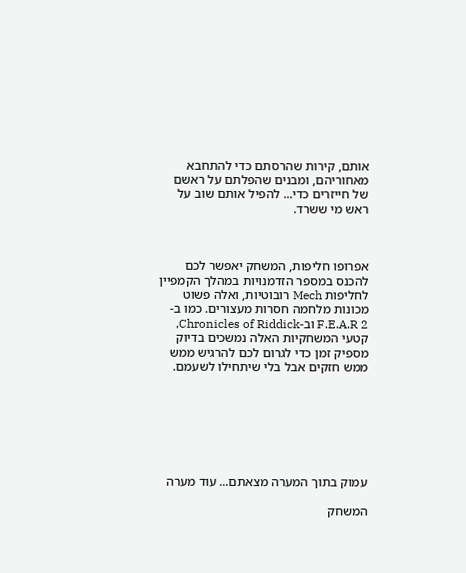אותם, קירות שהרסתם כדי להתחבא מאחוריהם, ומבנים שהפלתם על ראשם של חייזרים כדי... להפיל אותם שוב על ראש מי ששרד.



אפרופו חליפות, המשחק יאפשר לכם להכנס במספר הזדמנויות במהלך הקמפיין לחליפות Mech רובוטיות, ואלה פשוט מכונות מלחמה חסרות מעצורים. כמו ב-F.E.A.R 2 וב-Chronicles of Riddick, קטעי המשחקיות האלה נמשכים בדיוק מספיק זמן כדי לגרום לכם להרגיש ממש ממש חזקים אבל בלי שיתחילו לשעמם.







עמוק בתוך המערה מצאתם... עוד מערה

המשחק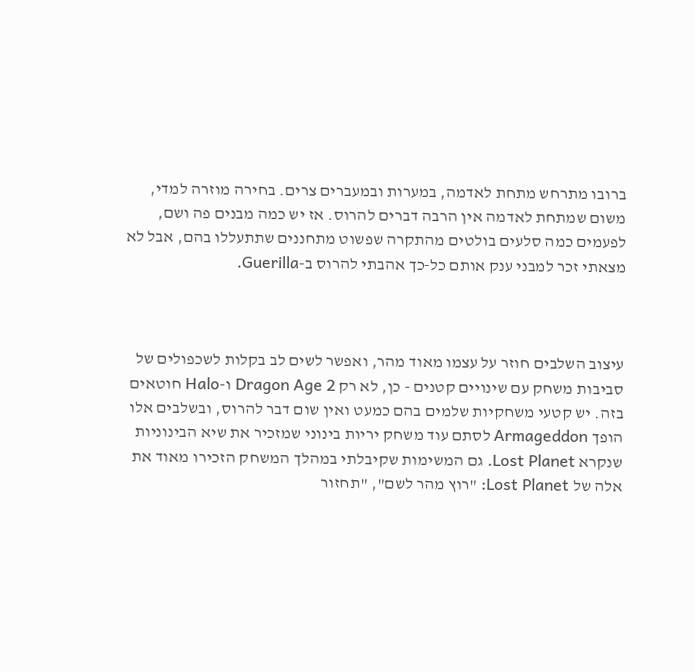ברובו מתרחש מתחת לאדמה, במערות ובמעברים צרים. בחירה מוזרה למדי, משום שמתחת לאדמה אין הרבה דברים להרוס. אז יש כמה מבנים פה ושם, לפעמים כמה סלעים בולטים מהתקרה שפשוט מתחננים שתתעללו בהם, אבל לא מצאתי זכר למבני ענק אותם כל-כך אהבתי להרוס ב-Guerilla.



עיצוב השלבים חוזר על עצמו מאוד מהר, ואפשר לשים לב בקלות לשכפולים של סביבות משחק עם שינויים קטנים - כן, לא רק Dragon Age 2 ו-Halo חוטאים בזה. יש קטעי משחקיות שלמים בהם כמעט ואין שום דבר להרוס, ובשלבים אלו הופך Armageddon לסתם עוד משחק יריות בינוני שמזכיר את שיא הבינוניות שנקרא Lost Planet. גם המשימות שקיבלתי במהלך המשחק הזכירו מאוד את אלה של Lost Planet: "רוץ מהר לשם", "תחזור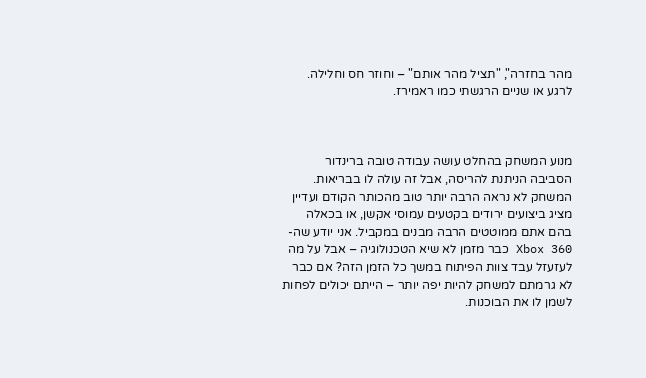מהר בחזרה", "תציל מהר אותם" – וחוזר חס וחלילה. לרגע או שניים הרגשתי כמו ראמירז.



מנוע המשחק בהחלט עושה עבודה טובה ברינדור הסביבה הניתנת להריסה, אבל זה עולה לו בבריאות. המשחק לא נראה הרבה יותר טוב מהכותר הקודם ועדיין מציג ביצועים ירודים בקטעים עמוסי אקשן, או בכאלה בהם אתם ממוטטים הרבה מבנים במקביל. אני יודע שה-Xbox 360 כבר מזמן לא שיא הטכנולוגיה – אבל על מה לעזעזל עבד צוות הפיתוח במשך כל הזמן הזה? אם כבר לא גרמתם למשחק להיות יפה יותר – הייתם יכולים לפחות לשמן לו את הבוכנות.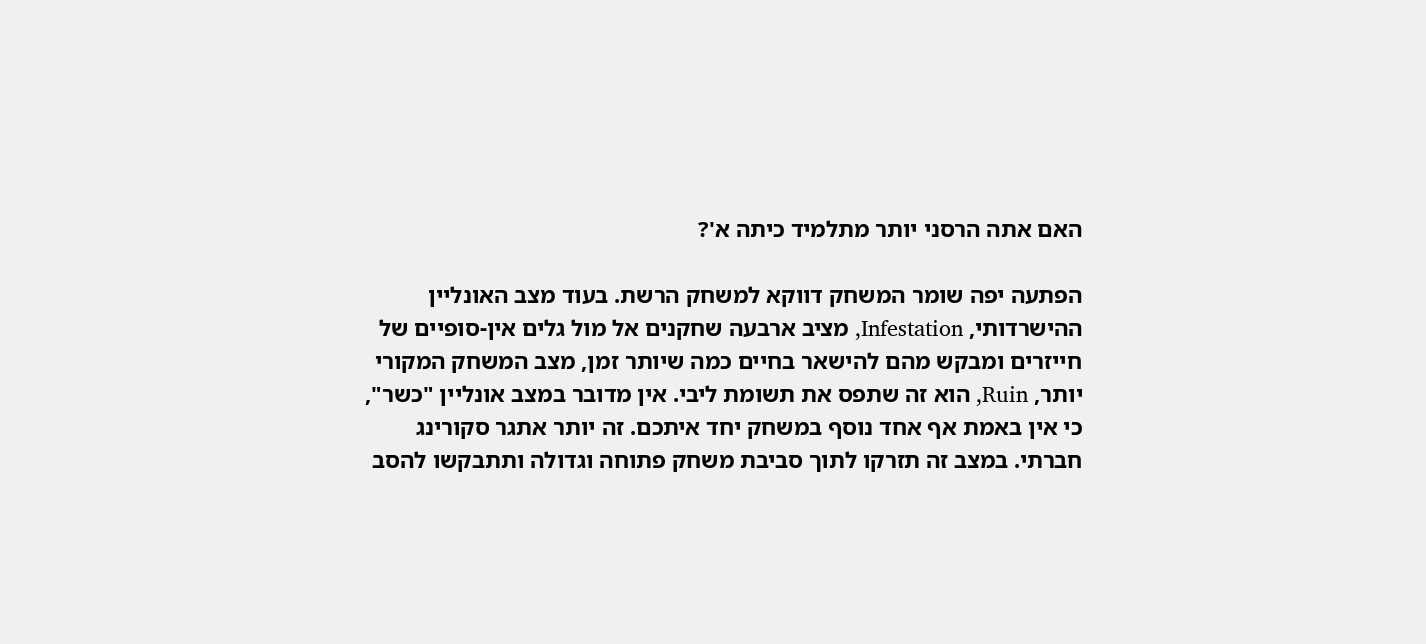האם אתה הרסני יותר מתלמיד כיתה א'?

הפתעה יפה שומר המשחק דווקא למשחק הרשת. בעוד מצב האונליין ההישרדותי, Infestation, מציב ארבעה שחקנים אל מול גלים אין-סופיים של חייזרים ומבקש מהם להישאר בחיים כמה שיותר זמן, מצב המשחק המקורי יותר, Ruin, הוא זה שתפס את תשומת ליבי. אין מדובר במצב אונליין "כשר", כי אין באמת אף אחד נוסף במשחק יחד איתכם. זה יותר אתגר סקורינג חברתי. במצב זה תזרקו לתוך סביבת משחק פתוחה וגדולה ותתבקשו להסב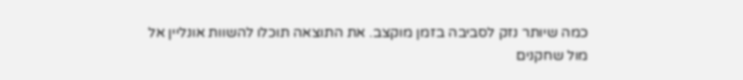כמה שיותר נזק לסביבה בזמן מוקצב. את התוצאה תוכלו להשוות אונליין אל מול שחקנים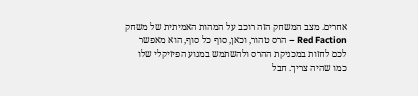אחרים. מצב המשחק הזה רוכב על המהות האמיתית של משחק Red Faction – הרס טהור, וכאן, סוף כל סוף, הוא מאפשר לכם לחזות במכניקת ההרס ולהשתמש במנוע הפיזיקלי שלו כמו שהיה צריך. חבל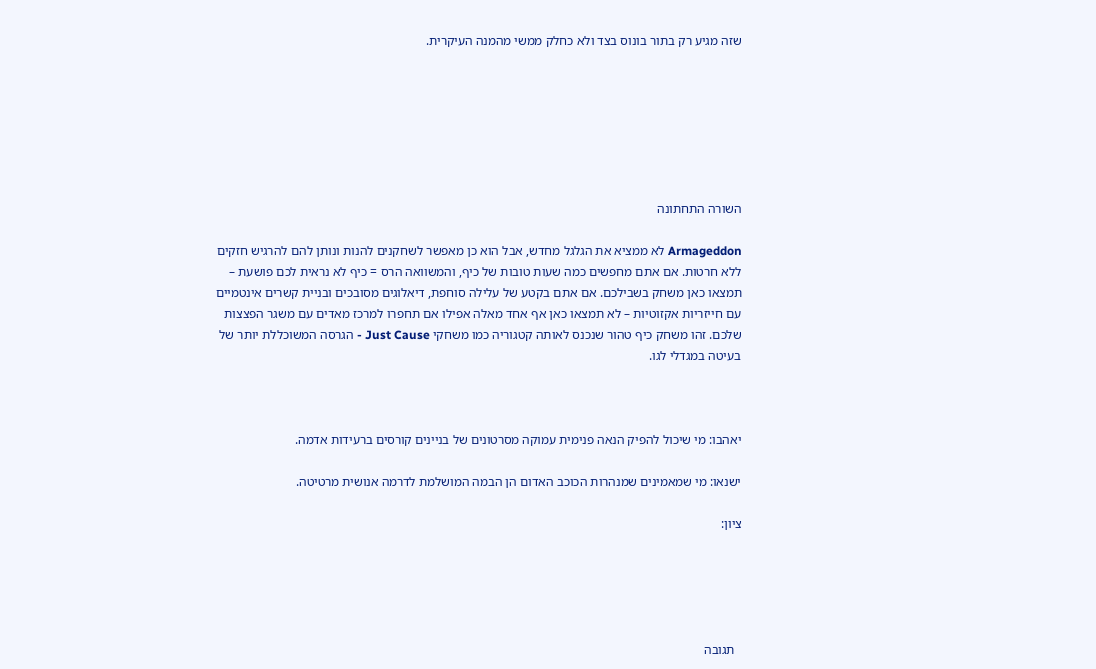שזה מגיע רק בתור בונוס בצד ולא כחלק ממשי מהמנה העיקרית.







השורה התחתונה

Armageddon לא ממציא את הגלגל מחדש, אבל הוא כן מאפשר לשחקנים להנות ונותן להם להרגיש חזקים ללא חרטות. אם אתם מחפשים כמה שעות טובות של כיף, והמשוואה הרס = כיף לא נראית לכם פושעת – תמצאו כאן משחק בשבילכם. אם אתם בקטע של עלילה סוחפת, דיאלוגים מסובכים ובניית קשרים אינטמיים עם חייזריות אקזוטיות – לא תמצאו כאן אף אחד מאלה אפילו אם תחפרו למרכז מאדים עם משגר הפצצות שלכם. זהו משחק כיף טהור שנכנס לאותה קטגוריה כמו משחקי Just Cause - הגרסה המשוכללת יותר של בעיטה במגדלי לגו.



יאהבו: מי שיכול להפיק הנאה פנימית עמוקה מסרטונים של בניינים קורסים ברעידות אדמה.

ישנאו: מי שמאמינים שמנהרות הכוכב האדום הן הבמה המושלמת לדרמה אנושית מרטיטה.

ציון:





  תגובה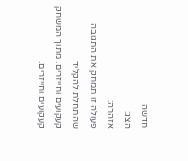חדשה
הצג:
אזהרה:
פעולה זו תמחק את התגובה שהתחלת להקליד
קעקועים וחייזרים. מתוך המשחק
קעקועים וחייזרים.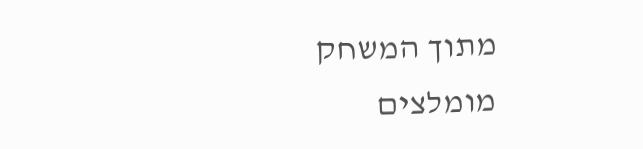מתוך המשחק
מומלצים